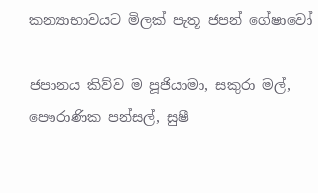කන්‍යාභාවයට මිලක් පැතූ ජපන් ගේෂාවෝ

ජපානය කිව්ව ම පූජියාමා, සකුරා මල්, පෞරාණික පන්සල්, සුෂී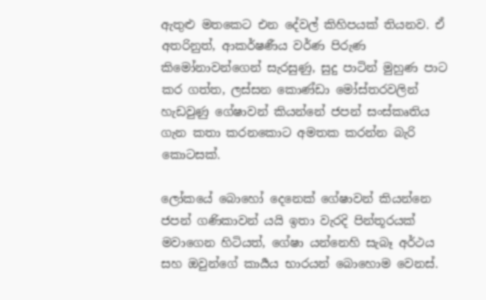ඇතුළු මතකෙට එන දේවල් කිහිපයක් තියනව. ඒ අතරිනුත්, ආකර්ෂණීය වර්ණ පිරුණ කිමෝනාවන්ගෙන් සැරසුණු, සුදු පාටින් මුහුණ පාට කර ගත්ත, ලස්සන කොණ්ඩා මෝස්තරවලින් හැඩවුණු ගේෂාවන් කියන්නේ ජපන් සංස්කෘතිය ගැන කතා කරනකොට අමතක කරන්න බැරි කොටසක්.

ලෝකයේ බොහෝ දෙනෙක් ගේෂාවන් කියන්නෙ ජපන් ගණිකාවන් යයි ඉතා වැරදි පින්තූරයක් මවාගෙන හිටියත්, ගේෂා යන්නෙහි සැබෑ අර්ථය සහ ඔවුන්ගේ කාර්‍යය භාරයන් බොහොම වෙනස්.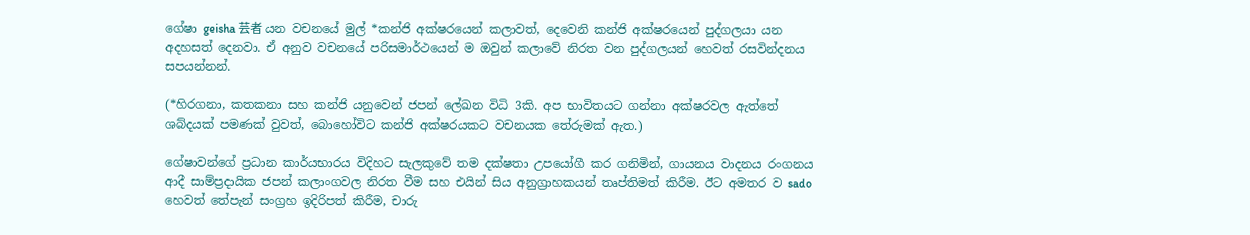ගේෂා geisha 芸者 යන වචනයේ මුල් *කන්ජි අක්ෂරයෙන් කලාවත්, දෙවෙනි කන්ජි අක්ෂරයෙන් පුද්ගලයා යන අදහසත් දෙනවා. ඒ අනුව වචනයේ පරිසමාර්ථයෙන් ම ඔවුන් කලාවේ නිරත වන පුද්ගලයන් හෙවත් රසවින්දනය සපයන්නන්.

(*හිරගනා, කතකනා සහ කන්ජි යනුවෙන් ජපන් ලේඛන විධි 3කි. අප භාවිතයට ගන්නා අක්ෂරවල ඇත්තේ ශබ්දයක් පමණක් වුවත්, බොහෝවිට කන්ජි අක්ෂරයකට වචනයක තේරුමක් ඇත.)

ගේෂාවන්ගේ ප්‍රධාන කාර්යභාරය විදිහට සැලකුවේ තම දක්ෂතා උපයෝගී කර ගනිමින්, ගායනය වාදනය රංගනය ආදී සාම්ප්‍රදායික ජපන් කලාංගවල නිරත වීම සහ එයින් සිය අනුග්‍රාහකයන් තෘප්තිමත් කිරීම. ඊට අමතර ව sado හෙවත් තේපැන් සංග්‍රහ ඉදිරිපත් කිරීම, චාරු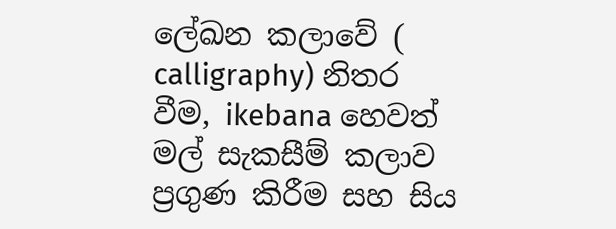ලේඛන කලාවේ ( calligraphy) නිතර වීම, ikebana හෙවත් මල් සැකසීම් කලාව ප්‍රගුණ කිරීම සහ සිය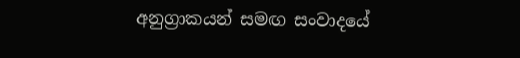අනුග්‍රාකයන් සමඟ සංවාදයේ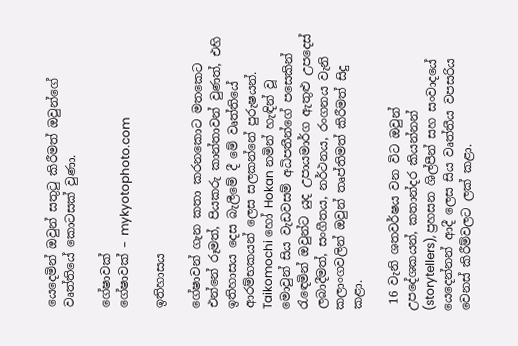යෙදෙමින් ඔවුන් සතුටු කිරීමත් ඔවුන්ගේ වෘත්තියේ කොටසක් වුණා.

ගේෂාවක්
ගේෂාවක් – mykyotophoto.com

ඉතිහාසය

ගේෂාවන් ගැන කතා කරනකොට මතකෙට එන්නේ රූමත්, පියකරු කාන්තාවන් වුණත්, එහි ඉතිහාසය දෙස බැලීමේ දී මේ වෘත්තියේ ආරම්භකයන් ලෙස සලකන්නේ පුරුෂයන්. Taikomochi හෝ Hokan නමින් හැඳින් වූ මොවුන් සිය වැඩවසම් අධිපතීන්ගේ පසෙකින් රැඳෙමින් ඔවුන්ට යුද උපායමාර්ග ඇතුළු උපදෙස් ලබාදීමත්, සංගීතය, නර්ථනය, රංගනය වැනි කලාංගවලින් ඔවුන් තෘප්තිමත් කිරීමත් සිදු කළා.

 16 වැනි ශතවර්ෂය වන විට ඔවුන් උපදේශකයන්, කතාන්දර කියන්නන් (storytellers), ප්‍රහසන ශිල්පීන් සහ සංවාදයේ යෙදෙන්නන් ආදී ලෙස සිය වෘත්තීය වපසරිය වෙනස් කිරීම්වලට ලක් කළා.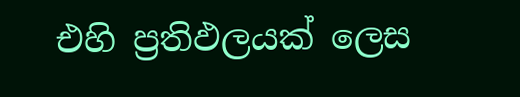එහි ප්‍රතිඵලයක් ලෙස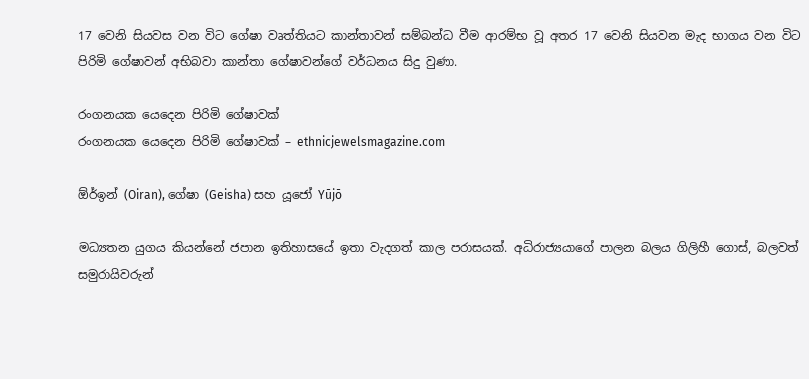17 වෙනි සියවස වන විට ගේෂා වෘත්තියට කාන්තාවන් සම්බන්ධ වීම ආරම්භ වූ අතර 17 වෙනි සියවන මැද භාගය වන විට පිරිමි ගේෂාවන් අභිබවා කාන්තා ගේෂාවන්ගේ වර්ධනය සිදු වුණා.

රංගනයක යෙදෙන පිරිමි ගේෂාවක්
රංගනයක යෙදෙන පිරිමි ගේෂාවක් – ethnicjewelsmagazine.com

ඕර්ඉන් (Oiran), ගේෂා (Geisha) සහ යූජෝ Yūjō

මධ්‍යතන යුගය කියන්නේ ජපාන ඉතිහාසයේ ඉතා වැදගත් කාල පරාසයක්. අධිරාජ්‍යයාගේ පාලන බලය ගිලිහී ගොස්, බලවත් සමුරායිවරුන්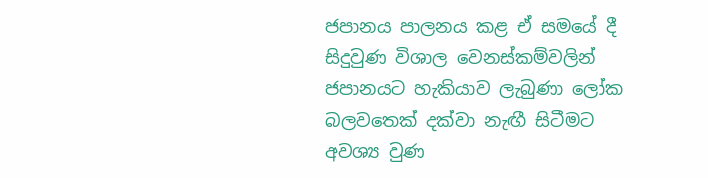ජපානය පාලනය කළ ඒ සමයේ දී සිදුවුණ විශාල වෙනස්කම්වලින් ජපානයට හැකියාව ලැබුණා ලෝක බලවතෙක් දක්වා නැඟී සිටීමට අවශ්‍ය වුණ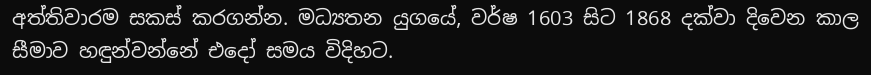අත්තිවාරම සකස් කරගන්න. මධ්‍යතන යුගයේ, වර්ෂ 1603 සිට 1868 දක්වා දිවෙන කාල සීමාව හඳුන්වන්නේ එදෝ සමය විදිහට.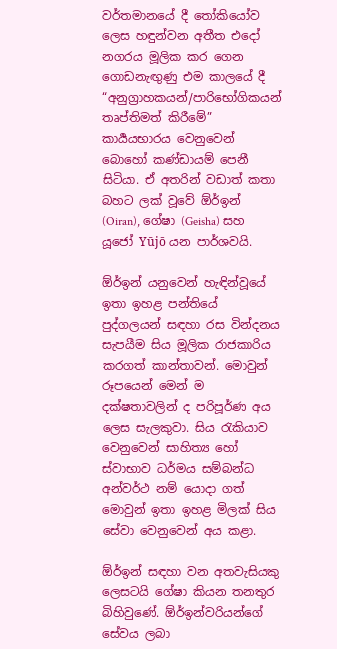වර්තමානයේ දී තෝකියෝව ලෙස හඳුන්වන අතීත එදෝ නගරය මූලික කර ගෙන ගොඩනැඟුණු එම කාලයේ දී “අනුග්‍රාහකයන්/පාරිභෝගිකයන් තෘප්තිමත් කිරීමේ” කාර්‍යයභාරය වෙනුවෙන් බොහෝ කණ්ඩායම් පෙනී සිටියා. ඒ අතරින් වඩාත් කතා බහට ලක් වූවේ ඕර්ඉන් (Oiran), ගේෂා (Geisha) සහ යූජෝ Yūjō යන පාර්ශවයි.

ඕර්ඉන් යනුවෙන් හැඳින්වූයේ ඉතා ඉහළ පන්තියේ පුද්ගලයන් සඳහා රස වින්දනය සැපයීම සිය මූලික රාජකාරිය කරගත් කාන්තාවන්. මොවුන් රූපයෙන් මෙන් ම දක්ෂතාවලින් ද පරිපූර්ණ අය ලෙස සැලකුවා. සිය රැකියාව වෙනුවෙන් සාහිත්‍ය හෝ ස්වාභාව ධර්මය සම්බන්ධ අන්වර්ථ නම් යොදා ගත් මොවුන් ඉතා ඉහළ මිලක් සිය සේවා වෙනුවෙන් අය කළා.

ඕර්ඉන් සඳහා වන අතවැසියකු ලෙසටයි ගේෂා කියන තනතුර බිහිවුණේ. ඕර්ඉන්වරියන්ගේ සේවය ලබා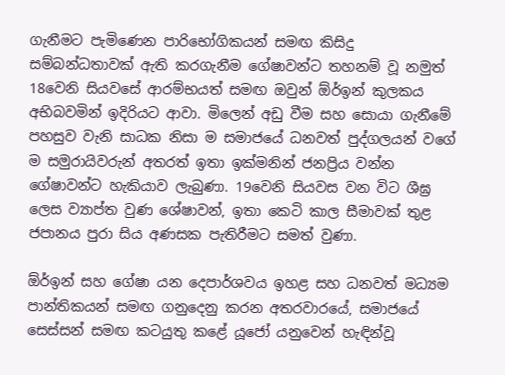ගැනීමට පැමිණෙන පාරිභෝගිකයන් සමඟ කිසිදු සම්බන්ධතාවක් ඇති කරගැනීම ගේෂාවන්ට තහනම් වූ නමුත් 18වෙනි සියවසේ ආරම්භයත් සමඟ ඔවුන් ඕර්ඉන් කුලකය අභිබවමින් ඉදිරියට ආවා. මිලෙන් අඩු වීම සහ සොයා ගැනීමේ පහසුව වැනි සාධක නිසා ම සමාජයේ ධනවත් පුද්ගලයන් වගේ ම සමුරායිවරුන් අතරත් ඉතා ඉක්මනින් ජනප්‍රිය වන්න ගේෂාවන්ට හැකියාව ලැබුණා. 19වෙනි සියවස වන විට ශීඝ්‍ර ලෙස ව්‍යාප්ත වුණ ශේෂාවන්, ඉතා කෙටි කාල සීමාවක් තුළ ජපානය පුරා සිය අණසක පැතිරීමට සමත් වුණා.

ඕර්ඉන් සහ ගේෂා යන දෙපාර්ශවය ඉහළ සහ ධනවත් මධ්‍යම පාන්තිකයන් සමඟ ගනුදෙනු කරන අතරවාරයේ, සමාජයේ සෙස්සන් සමඟ කටයුතු කළේ යූජෝ යනුවෙන් හැඳින්වූ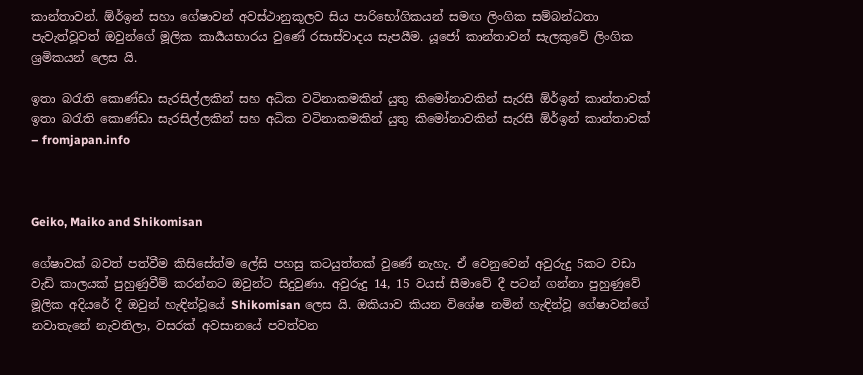කාන්තාවන්. ඕර්ඉන් සහා ගේෂාවන් අවස්ථානුකූලව සිය පාරිභෝගිකයන් සමඟ ලිංගික සම්බන්ධතා පැවැත්වූවත් ඔවුන්ගේ මූලික කාර්‍යයභාරය වුණේ රසාස්වාදය සැපයීම. යූජෝ කාන්තාවන් සැලකුවේ ලිංගික ශ්‍රමිකයන් ලෙස යි.

ඉතා බරැති කොණ්ඩා සැරසිල්ලකින් සහ අධික වටිනාකමකින් යුතු කිමෝනාවකින් සැරසී ඕර්ඉන් කාන්තාවක්
ඉතා බරැති කොණ්ඩා සැරසිල්ලකින් සහ අධික වටිනාකමකින් යුතු කිමෝනාවකින් සැරසී ඕර්ඉන් කාන්තාවක් – fromjapan.info



Geiko, Maiko and Shikomisan

ගේෂාවක් බවත් පත්වීම කිසිසේත්ම ලේසි පහසු කටයුත්තක් වුණේ නැහැ. ඒ වෙනුවෙන් අවුරුදු 5කට වඩා වැඩි කාලයක් පුහුණුවීම් කරන්නට ඔවුන්ට සිදුවුණා. අවුරුදු 14, 15 වයස් සීමාවේ දී පටන් ගන්නා පුහුණුවේ මූලික අදියරේ දී ඔවුන් හැඳින්වූයේ Shikomisan ලෙස යි. ඔකියාව කියන විශේෂ නමින් හැඳින්වූ ගේෂාවන්ගේ නවාතැනේ නැවතිලා, වසරක් අවසානයේ පවත්වන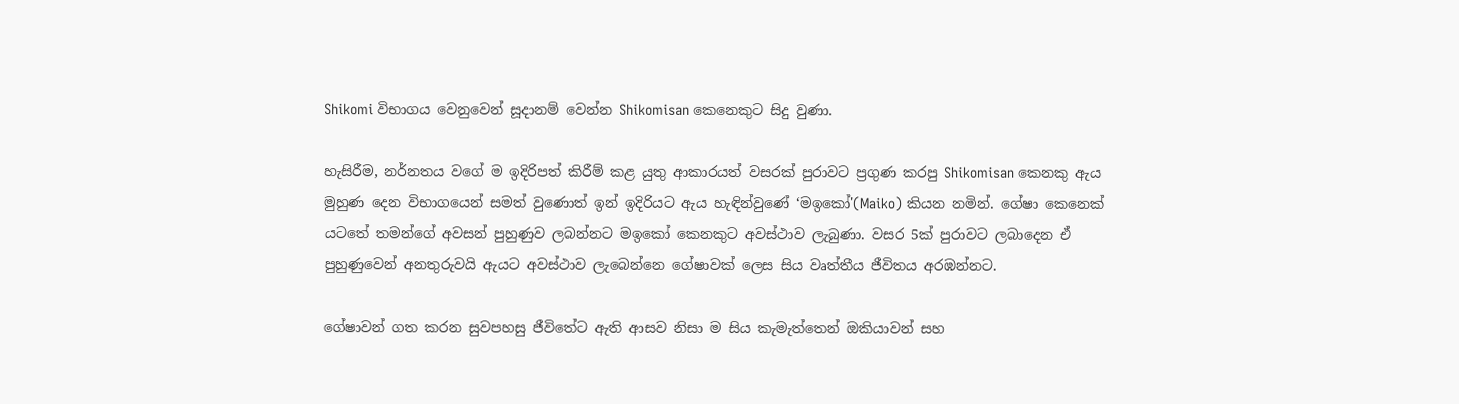Shikomi විභාගය වෙනුවෙන් සූදානම් වෙන්න Shikomisan කෙනෙකුට සිදු වුණා.

හැසිරීම, නර්නතය වගේ ම ඉදිරිපත් කිරීම් කළ යුතු ආකාරයත් වසරක් පුරාවට ප්‍රගුණ කරපු Shikomisan කෙනකු ඇය මුහුණ දෙන විභාගයෙන් සමත් වුණොත් ඉන් ඉදිරියට ඇය හැඳින්වුණේ ‘මඉකෝ'(Maiko) කියන නමින්. ගේෂා කෙනෙක් යටතේ තමන්ගේ අවසන් පුහුණුව ලබන්නට මඉකෝ කෙනකුට අවස්ථාව ලැබුණා. වසර 5ක් පුරාවට ලබාදෙන ඒ පුහුණුවෙන් අනතුරුවයි ඇයට අවස්ථාව ලැබෙන්නෙ ගේෂාවක් ලෙස සිය වෘත්තීය ජීවිතය අරඹන්නට.

ගේෂාවන් ගත කරන සුවපහසු ජීවිතේට ඇති ආසව නිසා ම සිය කැමැත්තෙන් ඔකියාවන් සහ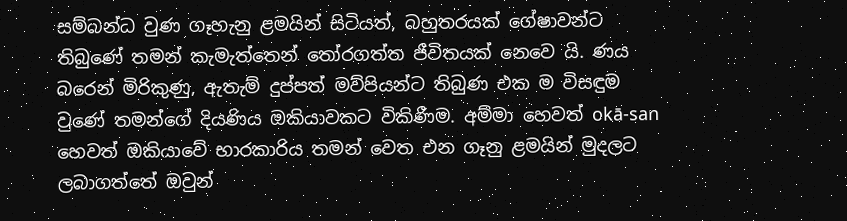සම්බන්ධ වුණ ගෑහැනු ළමයින් සිටියත්, බහුතරයක් ගේෂාවන්ට තිබුණේ තමන් කැමැත්තෙන් තෝරගත්ත ජීවිතයක් නෙවෙ යි. ණය බරෙන් මිරිකුණු, ඇතැම් දුප්පත් මව්පියන්ට තිබුණ එක ම විසඳුම වුණේ තමන්ගේ දියණිය ඔකියාවකට විකිණීම. අම්මා හෙවත් okā-san හෙවත් ඔකියාවේ භාරකාරිය තමන් වෙත එන ගෑනු ළමයින් මුදලට ලබාගත්තේ ඔවුන්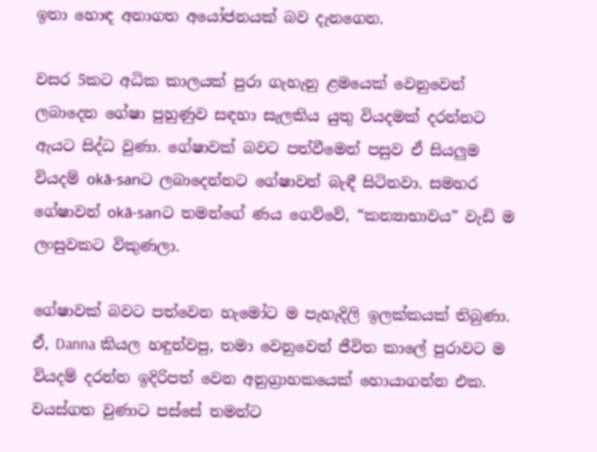ඉතා හොඳ අනාගත අයෝජනයක් බව දැනගෙන.

වසර 5කට අධික කාලයක් පුරා ගැහැනු ළමයෙක් වෙනුවෙන් ලබාදෙන ගේෂා පුහුණුව සඳහා සැලකිය යුතු වියදමක් දරන්නට ඇයට සිද්ධ වුණා. ගේෂාවක් බවට පත්වීමෙන් පසුව ඒ සියලුම වියදම් okā-sanට ලබාදෙන්නට ගේෂාවන් බැඳී සිටිනවා. සමහර ගේෂාවන් okā-sanට තමන්ගේ ණය ගෙව්වේ, “කන්‍යාභාවය” වැඩි ම ලංසුවකට විකුණලා.

ගේෂාවක් බවට පත්වෙන හැමෝට ම පැහැදිලි ඉලක්කයක් තිබුණා. ඒ, Danna කියල හඳුන්වපු, තමා වෙනුවෙන් ජීවිත කාලේ පුරාවට ම වියදම් දරන්න ඉදිරිපත් වෙන අනුග්‍රාහකයෙක් හොයාගන්න එක. වයස්ගත වුණාට පස්සේ තමන්ට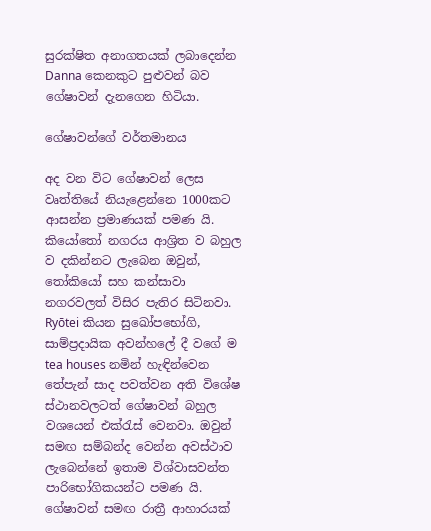සුරක්ෂිත අනාගතයක් ලබාදෙන්න Danna කෙනකුට පුළුවන් බව ගේෂාවන් දැනගෙන හිටියා.

ගේෂාවන්ගේ වර්තමානය

අද වන විට ගේෂාවන් ලෙස වෘත්තියේ නියැළෙන්නෙ 1000කට ආසන්න ප්‍රමාණයක් පමණ යි. කියෝතෝ නගරය ආශ්‍රිත ව බහුල ව දකින්නට ලැබෙන ඔවුන්, තෝකියෝ සහ කන්සාවා නගරවලත් විසිර පැතිර සිටිනවා. Ryōtei කියන සුඛෝපභෝගි, සාම්ප්‍රදායික අවන්හලේ දී වගේ ම tea houses නමින් හැඳින්වෙන තේපැන් සාද පවත්වන අති විශේෂ ස්ථානවලටත් ගේෂාවන් බහුල වශයෙන් එක්රැස් වෙනවා. ඔවුන් සමඟ සම්බන්ද වෙන්න අවස්ථාව ලැබෙන්නේ ඉතාම විශ්වාසවන්ත පාරිභෝගිකයන්ට පමණ යි. ගේෂාවන් සමඟ රාත්‍රී ආහාරයක්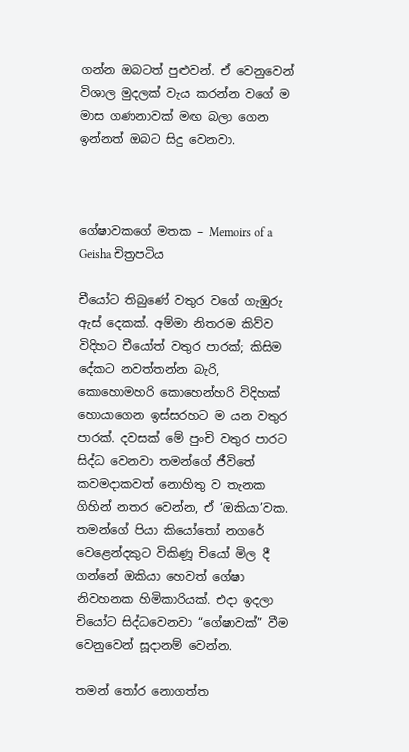ගන්න ඔබටත් පුළුවන්. ඒ වෙනුවෙන් විශාල මුදලක් වැය කරන්න වගේ ම මාස ගණනාවක් මඟ බලා ගෙන ඉන්නත් ඔබට සිදු වෙනවා.



ගේෂාවකගේ මතක – Memoirs of a Geisha චිත්‍රපටිය

චීයෝට තිබුණේ වතුර වගේ ගැඹුරු ඇස් දෙකක්. අම්මා නිතරම කිව්ව විදිහට චීයෝත් වතුර පාරක්; කිසිම දේකට නවත්තන්න බැරි, කොහොමහරි කොහෙන්හරි විදිහක් හොයාගෙන ඉස්සරහට ම යන වතුර පාරක්. දවසක් මේ පුංචි වතුර පාරට සිද්ධ වෙනවා තමන්ගේ ජීවිතේ කවමදාකවත් නොහිතු ව තැනක ගිහින් නතර වෙන්න, ඒ ‘ඔකියා’වක. තමන්ගේ පියා කියෝතෝ නගරේ වෙළෙන්දකුට විකිණූ චියෝ මිල දී ගන්නේ ඔකියා හෙවත් ගේෂා නිවහනක හිමිකාරියක්. එදා ඉදලා චියෝට සිද්ධවෙනවා “ගේෂාවක්” වීම වෙනුවෙන් සූදානම් වෙන්න.

තමන් තෝර නොගත්ත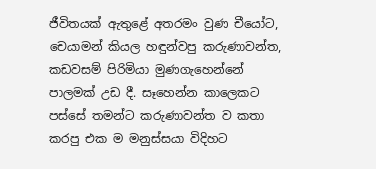ජීවිතයක් ඇතුළේ අතරමං වුණ චීයෝට, චෙයාමන් කියල හඳුන්වපු කරුණාවන්ත, කඩවසම් පිරිමියා මුණගැහෙන්නේ පාලමක් උඩ දී. සෑහෙන්න කාලෙකට පස්සේ තමන්ට කරුණාවන්ත ව කතා කරපු එක ම මනුස්සයා විදිහට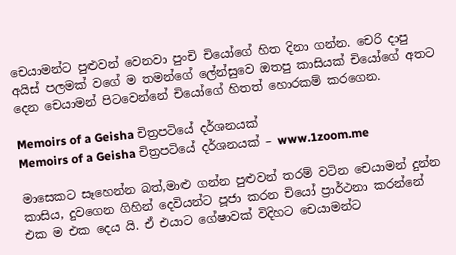චෙයාමන්ට පුළුවන් වෙනවා පුංචි චියෝගේ හිත දිනා ගන්න. චෙරි දාපු අයිස් පලමක් වගේ ම තමන්ගේ ලේන්සුවෙ ඔතපු කාසියක් චියෝගේ අතට දෙන චෙයාමන් පිටවෙන්නේ චියෝගේ හිතත් හොරකම් කරගෙන.

Memoirs of a Geisha චිත්‍රපටියේ දර්ශනයක්
Memoirs of a Geisha චිත්‍රපටියේ දර්ශනයක් – www.1zoom.me

මාසෙකට සෑහෙන්න බත්,මාළු ගන්න පුළුවන් තරම් වටින චෙයාමන් දුන්න කාසිය, දුවගෙන ගිහින් දෙවියන්ට පූජා කරන චියෝ ප්‍රාර්ථනා කරන්නේ එක ම එක දෙය යි. ඒ එයාට ගේෂාවක් විදිහට චෙයාමන්ට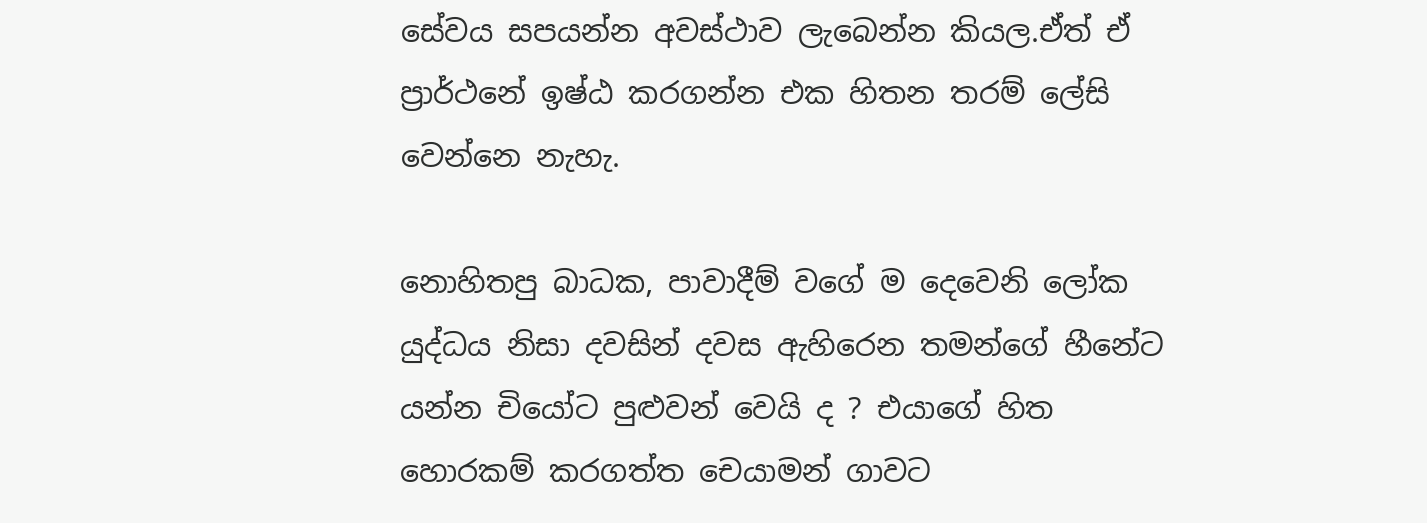සේවය සපයන්න අවස්ථාව ලැබෙන්න කියල.ඒත් ඒ ප්‍රාර්ථනේ ඉෂ්ඨ කරගන්න එක හිතන තරම් ලේසි වෙන්නෙ නැහැ.

නොහිතපු බාධක, පාවාදීම් වගේ ම දෙවෙනි ලෝක යුද්ධය නිසා දවසින් දවස ඇහිරෙන තමන්ගේ හීනේට යන්න චියෝට පුළුවන් වෙයි ද ? එයාගේ හිත හොරකම් කරගත්ත චෙයාමන් ගාවට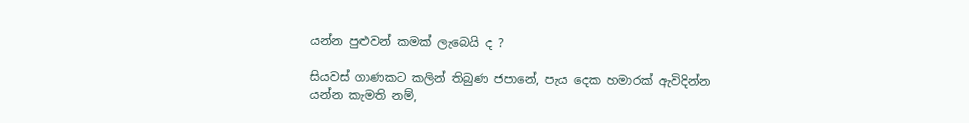යන්න පුළුවන් කමක් ලැබෙයි ද ?

සියවස් ගාණකට කලින් තිබුණ ජපානේ, පැය දෙක හමාරක් ඇවිදින්න යන්න කැමති නම්,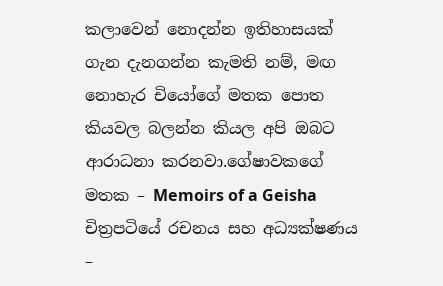කලාවෙන් නොදන්න ඉතිහාසයක් ගැන දැනගන්න කැමති නම්, මඟ නොහැර චියෝගේ මතක පොත කියවල බලන්න කියල අපි ඔබට ආරාධනා කරනවා.ගේෂාවකගේ මතක – Memoirs of a Geisha චිත්‍රපටියේ රචනය සහ අධ්‍යක්ෂණය –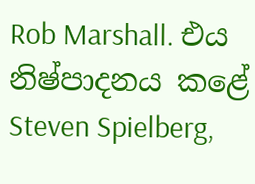Rob Marshall. එය නිෂ්පාදනය කළේ Steven Spielberg,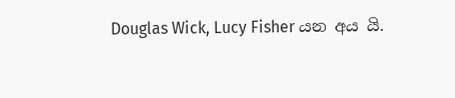Douglas Wick, Lucy Fisher යන අය යි.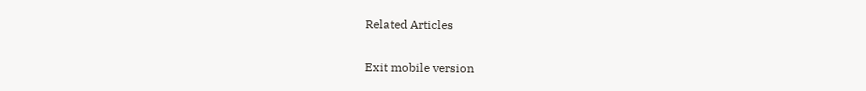Related Articles

Exit mobile version